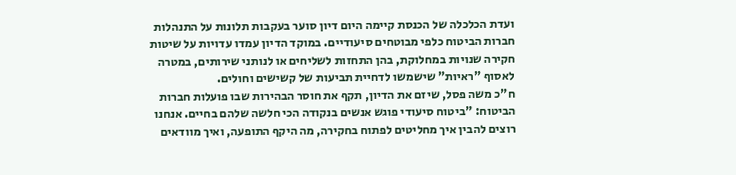ועדת הכלכלה של הכנסת קיימה היום דיון סוער בעקבות תלונות על התנהלות חברות הביטוח כלפי מבוטחים סיעודיים. במוקד הדיון עמדו עדויות על שיטות חקירה שנויות במחלוקת, בהן התחזות לשליחים או לנותני שירותים, במטרה לאסוף "ראיות" שישמשו לדחיית תביעות של קשישים וחולים.
ח"כ משה פסל, שיזם את הדיון, תקף את חוסר הבהירות שבו פועלות חברות הביטוח: "ביטוח סיעודי פוגש אנשים בנקודה הכי חלשה שלהם בחיים. אנחנו רוצים להבין איך מחליטים לפתוח בחקירה, מה היקף התופעה, ואיך מוודאים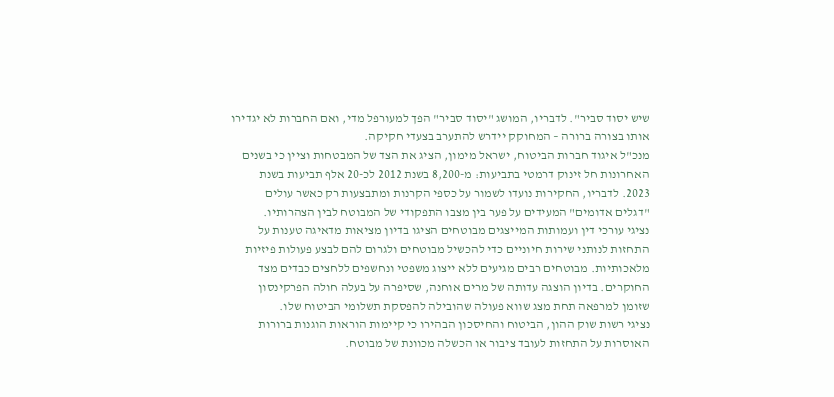שיש יסוד סביר". לדבריו, המושג "יסוד סביר" הפך למעורפל מדי, ואם החברות לא יגדירו אותו בצורה ברורה – המחוקק יידרש להתערב בצעדי חקיקה.
מנכ"ל איגוד חברות הביטוח, ישראל מימון, הציג את הצד של המבטחות וציין כי בשנים האחרונות חל זינוק דרמטי בתביעות: מ-8,200 בשנת 2012 לכ-20 אלף תביעות בשנת 2023. לדבריו, החקירות נועדו לשמור על כספי הקרנות ומתבצעות רק כאשר עולים "דגלים אדומים" המעידים על פער בין מצבו התפקודי של המבוטח לבין הצהרותיו.
נציגי עורכי דין ועמותות המייצגים מבוטחים הציגו בדיון מציאות מדאיגה טענות על התחזות לנותני שירות חיוניים כדי להכשיל מבוטחים ולגרום להם לבצע פעולות פיזיות מלאכותיות. מבוטחים רבים מגיעים ללא ייצוג משפטי ונחשפים ללחצים כבדים מצד החוקרים. בדיון הוצגה עדותה של מרים אוחנה, שסיפרה על בעלה חולה הפרקינסון שזומן למרפאה תחת מצג שווא פעולה שהובילה להפסקת תשלומי הביטוח שלו.
נציגי רשות שוק ההון, הביטוח והחיסכון הבהירו כי קיימות הוראות הוגנות ברורות האוסרות על התחזות לעובד ציבור או הכשלה מכוונת של מבוטח.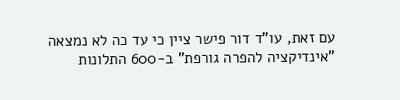עם זאת, עו"ד דור פישר ציין כי עד כה לא נמצאה "אינדיקציה להפרה גורפת" ב-600 התלונות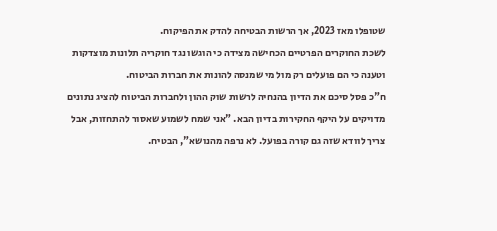שטופלו מאז 2023, אך הרשות הבטיחה להדק את הפיקוח.
לשכת החוקרים הפרטיים הכחישה מצידה כי הוגשו נגד חוקריה תלונות מוצדקות וטענה כי הם פועלים רק מול מי שמנסה להונות את חברות הביטוח.
ח"כ פסל סיכם את הדיון בהנחיה לרשות שוק ההון ולחברות הביטוח להציג נתונים מדויקים על היקף החקירות בדיון הבא. "אני שמח לשמוע שאסור להתחזות, אבל צריך לוודא שזה גם קורה בפועל. לא נרפה מהנושא", הבטיח.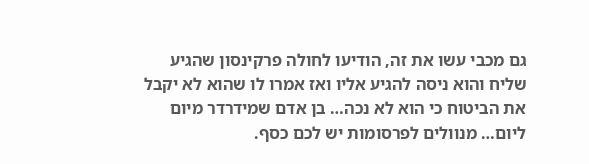גם מכבי עשו את זה, הודיעו לחולה פרקינסון שהגיע שליח והוא ניסה להגיע אליו ואז אמרו לו שהוא לא יקבל את הביטוח כי הוא לא נכה… בן אדם שמידרדר מיום ליום… מנוולים לפרסומות יש לכם כסף.